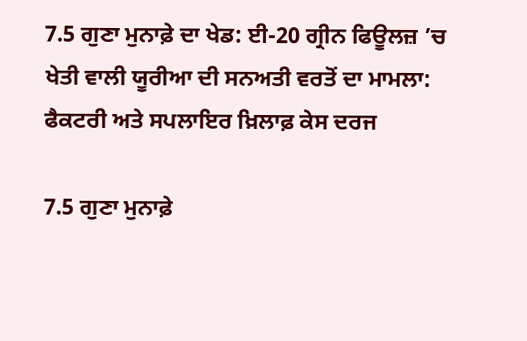7.5 ਗੁਣਾ ਮੁਨਾਫ਼ੇ ਦਾ ਖੇਡ: ਈ-20 ਗ੍ਰੀਨ ਫਿਊਲਜ਼ ’ਚ ਖੇਤੀ ਵਾਲੀ ਯੂਰੀਆ ਦੀ ਸਨਅਤੀ ਵਰਤੋਂ ਦਾ ਮਾਮਲਾ: ਫੈਕਟਰੀ ਅਤੇ ਸਪਲਾਇਰ ਖ਼ਿਲਾਫ਼ ਕੇਸ ਦਰਜ

7.5 ਗੁਣਾ ਮੁਨਾਫ਼ੇ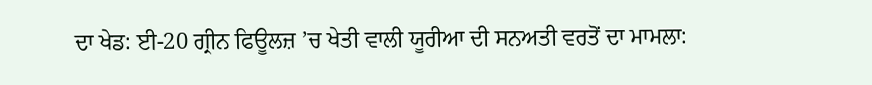ਦਾ ਖੇਡ: ਈ-20 ਗ੍ਰੀਨ ਫਿਊਲਜ਼ ’ਚ ਖੇਤੀ ਵਾਲੀ ਯੂਰੀਆ ਦੀ ਸਨਅਤੀ ਵਰਤੋਂ ਦਾ ਮਾਮਲਾ: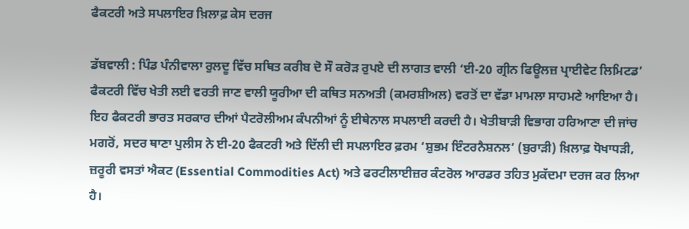ਫੈਕਟਰੀ ਅਤੇ ਸਪਲਾਇਰ ਖ਼ਿਲਾਫ਼ ਕੇਸ ਦਰਜ

ਡੱਬਵਾਲੀ : ਪਿੰਡ ਪੰਨੀਵਾਲਾ ਰੁਲਦੂ ਵਿੱਚ ਸਥਿਤ ਕਰੀਬ ਦੋ ਸੌ ਕਰੋੜ ਰੁਪਏ ਦੀ ਲਾਗਤ ਵਾਲੀ ‘ਈ-20 ਗ੍ਰੀਨ ਫਿਊਲਜ਼ ਪ੍ਰਾਈਵੇਟ ਲਿਮਿਟਡ’ ਫੈਕਟਰੀ ਵਿੱਚ ਖੇਤੀ ਲਈ ਵਰਤੀ ਜਾਣ ਵਾਲੀ ਯੂਰੀਆ ਦੀ ਕਥਿਤ ਸਨਅਤੀ (ਕਮਰਸ਼ੀਅਲ) ਵਰਤੋਂ ਦਾ ਵੱਡਾ ਮਾਮਲਾ ਸਾਹਮਣੇ ਆਇਆ ਹੈ। ਇਹ ਫੈਕਟਰੀ ਭਾਰਤ ਸਰਕਾਰ ਦੀਆਂ ਪੈਟਰੋਲੀਅਮ ਕੰਪਨੀਆਂ ਨੂੰ ਈਥੇਨਾਲ ਸਪਲਾਈ ਕਰਦੀ ਹੈ। ਖੇਤੀਬਾੜੀ ਵਿਭਾਗ ਹਰਿਆਣਾ ਦੀ ਜਾਂਚ ਮਗਰੋਂ, ਸਦਰ ਥਾਣਾ ਪੁਲੀਸ ਨੇ ਈ-20 ਫੈਕਟਰੀ ਅਤੇ ਦਿੱਲੀ ਦੀ ਸਪਲਾਇਰ ਫ਼ਰਮ ‘ਸ਼ੁਭਮ ਇੰਟਰਨੈਸ਼ਨਲ’ (ਬੁਰਾੜੀ) ਖ਼ਿਲਾਫ਼ ਧੋਖਾਧੜੀ, ਜ਼ਰੂਰੀ ਵਸਤਾਂ ਐਕਟ (Essential Commodities Act) ਅਤੇ ਫਰਟੀਲਾਈਜ਼ਰ ਕੰਟਰੋਲ ਆਰਡਰ ਤਹਿਤ ਮੁਕੱਦਮਾ ਦਰਜ ਕਰ ਲਿਆ ਹੈ।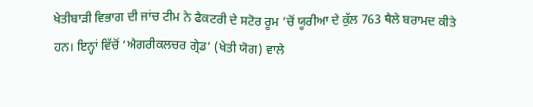ਖੇਤੀਬਾੜੀ ਵਿਭਾਗ ਦੀ ਜਾਂਚ ਟੀਮ ਨੇ ਫੈਕਟਰੀ ਦੇ ਸਟੋਰ ਰੂਮ ’ਚੋਂ ਯੂਰੀਆ ਦੇ ਕੁੱਲ 763 ਥੈਲੇ ਬਰਾਮਦ ਕੀਤੇ ਹਨ। ਇਨ੍ਹਾਂ ਵਿੱਚੋਂ ‘ਐਗਰੀਕਲਚਰ ਗ੍ਰੇਡ’ (ਖੇਤੀ ਯੋਗ) ਵਾਲੇ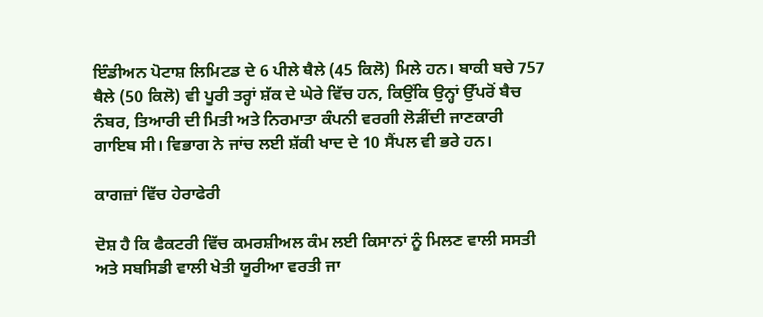ਇੰਡੀਅਨ ਪੋਟਾਸ਼ ਲਿਮਿਟਡ ਦੇ 6 ਪੀਲੇ ਥੈਲੇ (45 ਕਿਲੋ) ਮਿਲੇ ਹਨ। ਬਾਕੀ ਬਚੇ 757 ਥੈਲੇ (50 ਕਿਲੋ) ਵੀ ਪੂਰੀ ਤਰ੍ਹਾਂ ਸ਼ੱਕ ਦੇ ਘੇਰੇ ਵਿੱਚ ਹਨ, ਕਿਉਂਕਿ ਉਨ੍ਹਾਂ ਉੱਪਰੋਂ ਬੈਚ ਨੰਬਰ, ਤਿਆਰੀ ਦੀ ਮਿਤੀ ਅਤੇ ਨਿਰਮਾਤਾ ਕੰਪਨੀ ਵਰਗੀ ਲੋੜੀਂਦੀ ਜਾਣਕਾਰੀ ਗਾਇਬ ਸੀ। ਵਿਭਾਗ ਨੇ ਜਾਂਚ ਲਈ ਸ਼ੱਕੀ ਖਾਦ ਦੇ 10 ਸੈਂਪਲ ਵੀ ਭਰੇ ਹਨ।

ਕਾਗਜ਼ਾਂ ਵਿੱਚ ਹੇਰਾਫੇਰੀ

ਦੋਸ਼ ਹੈ ਕਿ ਫੈਕਟਰੀ ਵਿੱਚ ਕਮਰਸ਼ੀਅਲ ਕੰਮ ਲਈ ਕਿਸਾਨਾਂ ਨੂੰ ਮਿਲਣ ਵਾਲੀ ਸਸਤੀ ਅਤੇ ਸਬਸਿਡੀ ਵਾਲੀ ਖੇਤੀ ਯੂਰੀਆ ਵਰਤੀ ਜਾ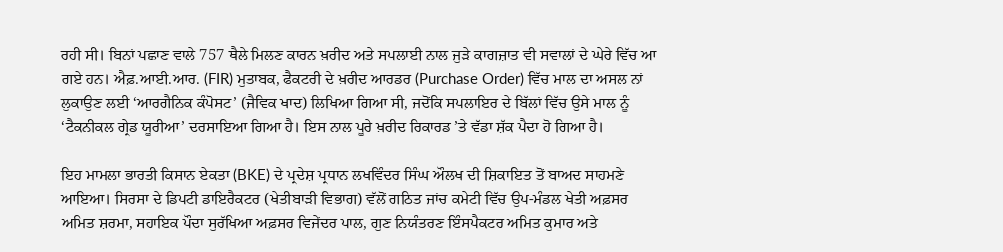ਰਹੀ ਸੀ। ਬਿਨਾਂ ਪਛਾਣ ਵਾਲੇ 757 ਥੈਲੇ ਮਿਲਣ ਕਾਰਨ ਖ਼ਰੀਦ ਅਤੇ ਸਪਲਾਈ ਨਾਲ ਜੁੜੇ ਕਾਗਜ਼ਾਤ ਵੀ ਸਵਾਲਾਂ ਦੇ ਘੇਰੇ ਵਿੱਚ ਆ ਗਏ ਹਨ। ਐਫ਼.ਆਈ.ਆਰ. (FIR) ਮੁਤਾਬਕ, ਫੈਕਟਰੀ ਦੇ ਖ਼ਰੀਦ ਆਰਡਰ (Purchase Order) ਵਿੱਚ ਮਾਲ ਦਾ ਅਸਲ ਨਾਂ ਲੁਕਾਉਣ ਲਈ ‘ਆਰਗੈਨਿਕ ਕੰਪੋਸਟ’ (ਜੈਵਿਕ ਖਾਦ) ਲਿਖਿਆ ਗਿਆ ਸੀ, ਜਦੋਂਕਿ ਸਪਲਾਇਰ ਦੇ ਬਿੱਲਾਂ ਵਿੱਚ ਉਸੇ ਮਾਲ ਨੂੰ ‘ਟੈਕਨੀਕਲ ਗ੍ਰੇਡ ਯੂਰੀਆ’ ਦਰਸਾਇਆ ਗਿਆ ਹੈ। ਇਸ ਨਾਲ ਪੂਰੇ ਖ਼ਰੀਦ ਰਿਕਾਰਡ ’ਤੇ ਵੱਡਾ ਸ਼ੱਕ ਪੈਦਾ ਹੋ ਗਿਆ ਹੈ।

ਇਹ ਮਾਮਲਾ ਭਾਰਤੀ ਕਿਸਾਨ ਏਕਤਾ (BKE) ਦੇ ਪ੍ਰਦੇਸ਼ ਪ੍ਰਧਾਨ ਲਖਵਿੰਦਰ ਸਿੰਘ ਔਲਖ ਦੀ ਸ਼ਿਕਾਇਤ ਤੋਂ ਬਾਅਦ ਸਾਹਮਣੇ ਆਇਆ। ਸਿਰਸਾ ਦੇ ਡਿਪਟੀ ਡਾਇਰੈਕਟਰ (ਖੇਤੀਬਾੜੀ ਵਿਭਾਗ) ਵੱਲੋਂ ਗਠਿਤ ਜਾਂਚ ਕਮੇਟੀ ਵਿੱਚ ਉਪ-ਮੰਡਲ ਖੇਤੀ ਅਫ਼ਸਰ ਅਮਿਤ ਸ਼ਰਮਾ, ਸਹਾਇਕ ਪੌਦਾ ਸੁਰੱਖਿਆ ਅਫ਼ਸਰ ਵਿਜੇਂਦਰ ਪਾਲ, ਗੁਣ ਨਿਯੰਤਰਣ ਇੰਸਪੈਕਟਰ ਅਮਿਤ ਕੁਮਾਰ ਅਤੇ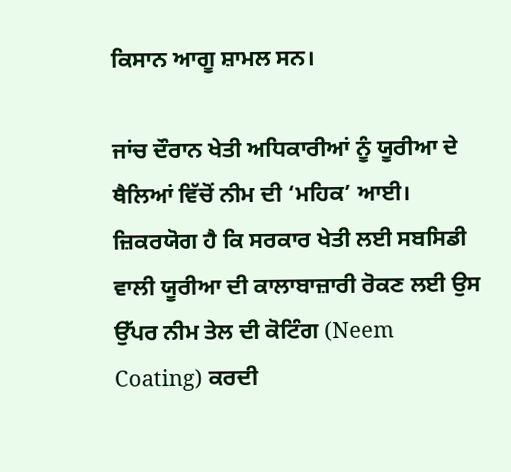ਕਿਸਾਨ ਆਗੂ ਸ਼ਾਮਲ ਸਨ।

ਜਾਂਚ ਦੌਰਾਨ ਖੇਤੀ ਅਧਿਕਾਰੀਆਂ ਨੂੰ ਯੂਰੀਆ ਦੇ ਥੈਲਿਆਂ ਵਿੱਚੋਂ ਨੀਮ ਦੀ ‘ਮਹਿਕ’ ਆਈ। ਜ਼ਿਕਰਯੋਗ ਹੈ ਕਿ ਸਰਕਾਰ ਖੇਤੀ ਲਈ ਸਬਸਿਡੀ ਵਾਲੀ ਯੂਰੀਆ ਦੀ ਕਾਲਾਬਾਜ਼ਾਰੀ ਰੋਕਣ ਲਈ ਉਸ ਉੱਪਰ ਨੀਮ ਤੇਲ ਦੀ ਕੋਟਿੰਗ (Neem Coating) ਕਰਦੀ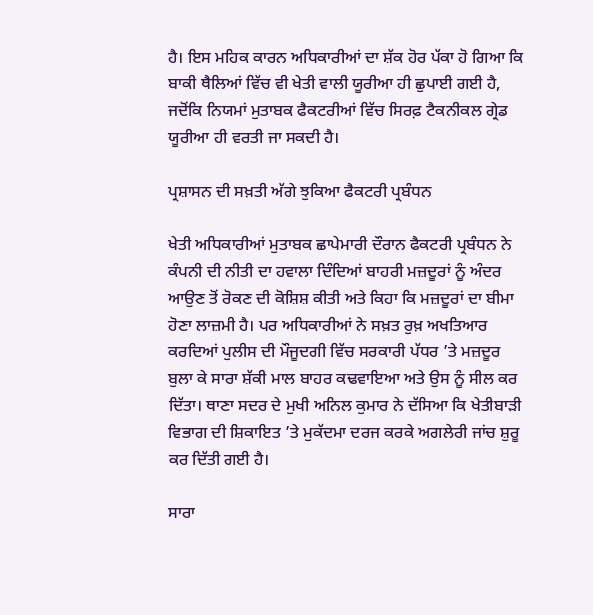ਹੈ। ਇਸ ਮਹਿਕ ਕਾਰਨ ਅਧਿਕਾਰੀਆਂ ਦਾ ਸ਼ੱਕ ਹੋਰ ਪੱਕਾ ਹੋ ਗਿਆ ਕਿ ਬਾਕੀ ਥੈਲਿਆਂ ਵਿੱਚ ਵੀ ਖੇਤੀ ਵਾਲੀ ਯੂਰੀਆ ਹੀ ਛੁਪਾਈ ਗਈ ਹੈ, ਜਦੋਂਕਿ ਨਿਯਮਾਂ ਮੁਤਾਬਕ ਫੈਕਟਰੀਆਂ ਵਿੱਚ ਸਿਰਫ਼ ਟੈਕਨੀਕਲ ਗ੍ਰੇਡ ਯੂਰੀਆ ਹੀ ਵਰਤੀ ਜਾ ਸਕਦੀ ਹੈ।

ਪ੍ਰਸ਼ਾਸਨ ਦੀ ਸਖ਼ਤੀ ਅੱਗੇ ਝੁਕਿਆ ਫੈਕਟਰੀ ਪ੍ਰਬੰਧਨ

ਖੇਤੀ ਅਧਿਕਾਰੀਆਂ ਮੁਤਾਬਕ ਛਾਪੇਮਾਰੀ ਦੌਰਾਨ ਫੈਕਟਰੀ ਪ੍ਰਬੰਧਨ ਨੇ ਕੰਪਨੀ ਦੀ ਨੀਤੀ ਦਾ ਹਵਾਲਾ ਦਿੰਦਿਆਂ ਬਾਹਰੀ ਮਜ਼ਦੂਰਾਂ ਨੂੰ ਅੰਦਰ ਆਉਣ ਤੋਂ ਰੋਕਣ ਦੀ ਕੋਸ਼ਿਸ਼ ਕੀਤੀ ਅਤੇ ਕਿਹਾ ਕਿ ਮਜ਼ਦੂਰਾਂ ਦਾ ਬੀਮਾ ਹੋਣਾ ਲਾਜ਼ਮੀ ਹੈ। ਪਰ ਅਧਿਕਾਰੀਆਂ ਨੇ ਸਖ਼ਤ ਰੁਖ਼ ਅਖਤਿਆਰ ਕਰਦਿਆਂ ਪੁਲੀਸ ਦੀ ਮੌਜੂਦਗੀ ਵਿੱਚ ਸਰਕਾਰੀ ਪੱਧਰ ’ਤੇ ਮਜ਼ਦੂਰ ਬੁਲਾ ਕੇ ਸਾਰਾ ਸ਼ੱਕੀ ਮਾਲ ਬਾਹਰ ਕਢਵਾਇਆ ਅਤੇ ਉਸ ਨੂੰ ਸੀਲ ਕਰ ਦਿੱਤਾ। ਥਾਣਾ ਸਦਰ ਦੇ ਮੁਖੀ ਅਨਿਲ ਕੁਮਾਰ ਨੇ ਦੱਸਿਆ ਕਿ ਖੇਤੀਬਾੜੀ ਵਿਭਾਗ ਦੀ ਸ਼ਿਕਾਇਤ ’ਤੇ ਮੁਕੱਦਮਾ ਦਰਜ ਕਰਕੇ ਅਗਲੇਰੀ ਜਾਂਚ ਸ਼ੁਰੂ ਕਰ ਦਿੱਤੀ ਗਈ ਹੈ।

ਸਾਰਾ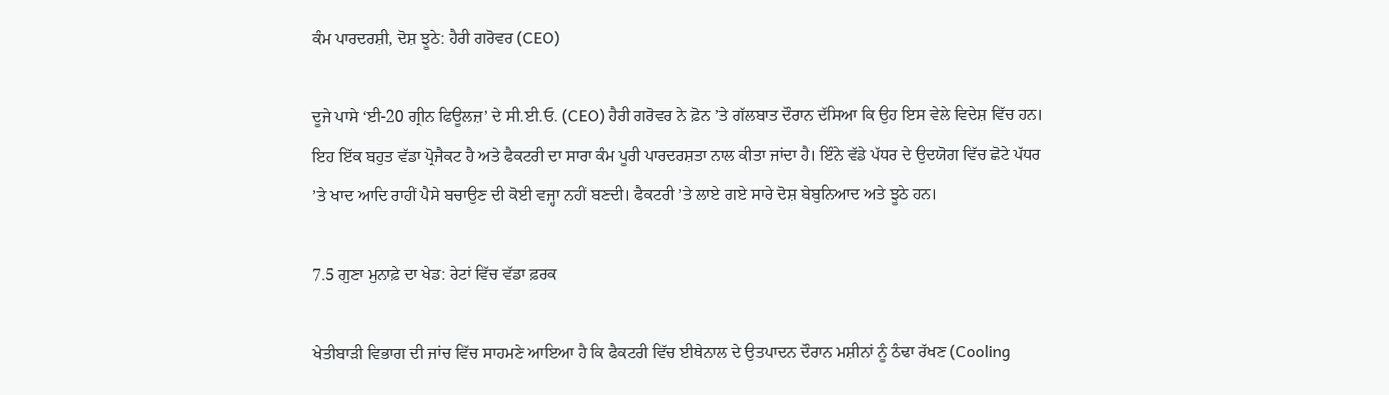ਕੰਮ ਪਾਰਦਰਸ਼ੀ, ਦੋਸ਼ ਝੂਠੇ: ਹੈਰੀ ਗਰੋਵਰ (CEO)

ਦੂਜੇ ਪਾਸੇ ‘ਈ-20 ਗ੍ਰੀਨ ਫਿਊਲਜ਼’ ਦੇ ਸੀ.ਈ.ਓ. (CEO) ਹੈਰੀ ਗਰੋਵਰ ਨੇ ਫ਼ੋਨ ’ਤੇ ਗੱਲਬਾਤ ਦੌਰਾਨ ਦੱਸਿਆ ਕਿ ਉਹ ਇਸ ਵੇਲੇ ਵਿਦੇਸ਼ ਵਿੱਚ ਹਨ। ਇਹ ਇੱਕ ਬਹੁਤ ਵੱਡਾ ਪ੍ਰੋਜੈਕਟ ਹੈ ਅਤੇ ਫੈਕਟਰੀ ਦਾ ਸਾਰਾ ਕੰਮ ਪੂਰੀ ਪਾਰਦਰਸ਼ਤਾ ਨਾਲ ਕੀਤਾ ਜਾਂਦਾ ਹੈ। ਇੰਨੇ ਵੱਡੇ ਪੱਧਰ ਦੇ ਉਦਯੋਗ ਵਿੱਚ ਛੋਟੇ ਪੱਧਰ ’ਤੇ ਖਾਦ ਆਦਿ ਰਾਹੀਂ ਪੈਸੇ ਬਚਾਉਣ ਦੀ ਕੋਈ ਵਜ੍ਹਾ ਨਹੀਂ ਬਣਦੀ। ਫੈਕਟਰੀ ’ਤੇ ਲਾਏ ਗਏ ਸਾਰੇ ਦੋਸ਼ ਬੇਬੁਨਿਆਦ ਅਤੇ ਝੂਠੇ ਹਨ।

7.5 ਗੁਣਾ ਮੁਨਾਫ਼ੇ ਦਾ ਖੇਡ: ਰੇਟਾਂ ਵਿੱਚ ਵੱਡਾ ਫ਼ਰਕ

ਖੇਤੀਬਾੜੀ ਵਿਭਾਗ ਦੀ ਜਾਂਚ ਵਿੱਚ ਸਾਹਮਣੇ ਆਇਆ ਹੈ ਕਿ ਫੈਕਟਰੀ ਵਿੱਚ ਈਥੇਨਾਲ ਦੇ ਉਤਪਾਦਨ ਦੌਰਾਨ ਮਸ਼ੀਨਾਂ ਨੂੰ ਠੰਢਾ ਰੱਖਣ (Cooling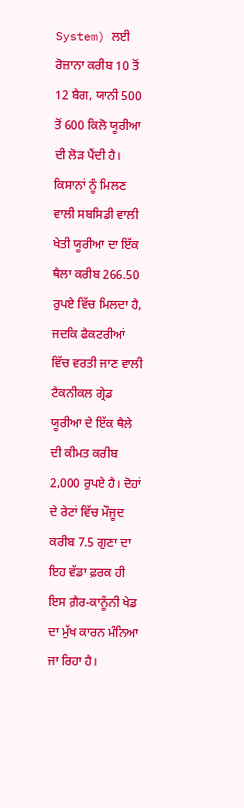System) ਲਈ ਰੋਜ਼ਾਨਾ ਕਰੀਬ 10 ਤੋਂ 12 ਬੈਗ, ਯਾਨੀ 500 ਤੋਂ 600 ਕਿਲੋ ਯੂਰੀਆ ਦੀ ਲੋੜ ਪੈਂਦੀ ਹੈ। ਕਿਸਾਨਾਂ ਨੂੰ ਮਿਲਣ ਵਾਲੀ ਸਬਸਿਡੀ ਵਾਲੀ ਖੇਤੀ ਯੂਰੀਆ ਦਾ ਇੱਕ ਥੈਲਾ ਕਰੀਬ 266.50 ਰੁਪਏ ਵਿੱਚ ਮਿਲਦਾ ਹੈ, ਜਦਕਿ ਫੈਕਟਰੀਆਂ ਵਿੱਚ ਵਰਤੀ ਜਾਣ ਵਾਲੀ ਟੈਕਨੀਕਲ ਗ੍ਰੇਡ ਯੂਰੀਆ ਦੇ ਇੱਕ ਥੈਲੇ ਦੀ ਕੀਮਤ ਕਰੀਬ 2,000 ਰੁਪਏ ਹੈ। ਦੋਹਾਂ ਦੇ ਰੇਟਾਂ ਵਿੱਚ ਮੌਜੂਦ ਕਰੀਬ 7.5 ਗੁਣਾ ਦਾ ਇਹ ਵੱਡਾ ਫ਼ਰਕ ਹੀ ਇਸ ਗ਼ੈਰ-ਕਾਨੂੰਨੀ ਖੇਡ ਦਾ ਮੁੱਖ ਕਾਰਨ ਮੰਨਿਆ ਜਾ ਰਿਹਾ ਹੈ।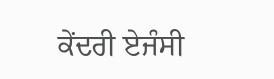ਕੇਂਦਰੀ ਏਜੰਸੀ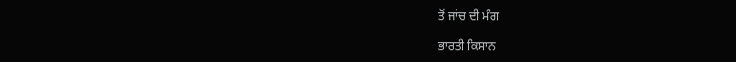ਤੋਂ ਜਾਂਚ ਦੀ ਮੰਗ

ਭਾਰਤੀ ਕਿਸਾਨ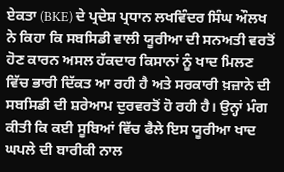ਏਕਤਾ (BKE) ਦੇ ਪ੍ਰਦੇਸ਼ ਪ੍ਰਧਾਨ ਲਖਵਿੰਦਰ ਸਿੰਘ ਔਲਖ ਨੇ ਕਿਹਾ ਕਿ ਸਬਸਿਡੀ ਵਾਲੀ ਯੂਰੀਆ ਦੀ ਸਨਅਤੀ ਵਰਤੋਂ ਹੋਣ ਕਾਰਨ ਅਸਲ ਹੱਕਦਾਰ ਕਿਸਾਨਾਂ ਨੂੰ ਖਾਦ ਮਿਲਣ ਵਿੱਚ ਭਾਰੀ ਦਿੱਕਤ ਆ ਰਹੀ ਹੈ ਅਤੇ ਸਰਕਾਰੀ ਖ਼ਜ਼ਾਨੇ ਦੀ ਸਬਸਿਡੀ ਦੀ ਸ਼ਰੇਆਮ ਦੁਰਵਰਤੋਂ ਹੋ ਰਹੀ ਹੈ। ਉਨ੍ਹਾਂ ਮੰਗ ਕੀਤੀ ਕਿ ਕਈ ਸੂਬਿਆਂ ਵਿੱਚ ਫੈਲੇ ਇਸ ਯੂਰੀਆ ਖਾਦ ਘਪਲੇ ਦੀ ਬਾਰੀਕੀ ਨਾਲ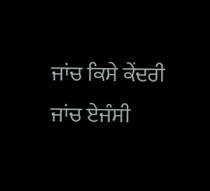ਜਾਂਚ ਕਿਸੇ ਕੇਂਦਰੀ ਜਾਂਚ ਏਜੰਸੀ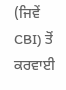(ਜਿਵੇਂ CBI) ਤੋਂ ਕਰਵਾਈ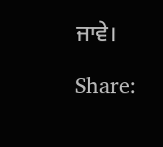ਜਾਵੇ।

Share: